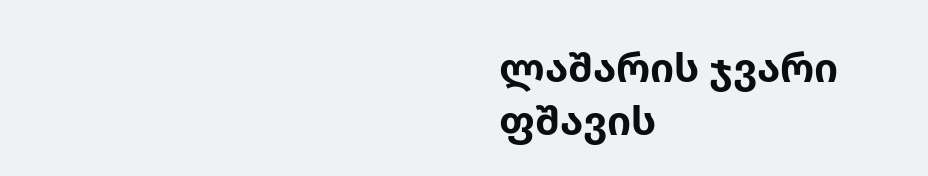ლაშარის ჯვარი
ფშავის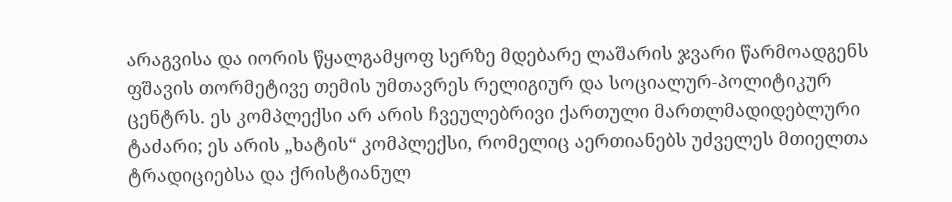არაგვისა და იორის წყალგამყოფ სერზე მდებარე ლაშარის ჯვარი წარმოადგენს ფშავის თორმეტივე თემის უმთავრეს რელიგიურ და სოციალურ-პოლიტიკურ ცენტრს. ეს კომპლექსი არ არის ჩვეულებრივი ქართული მართლმადიდებლური ტაძარი; ეს არის „ხატის“ კომპლექსი, რომელიც აერთიანებს უძველეს მთიელთა ტრადიციებსა და ქრისტიანულ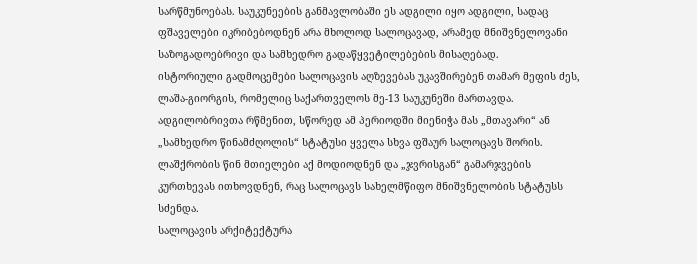სარწმუნოებას. საუკუნეების განმავლობაში ეს ადგილი იყო ადგილი, სადაც ფშაველები იკრიბებოდნენ არა მხოლოდ სალოცავად, არამედ მნიშვნელოვანი საზოგადოებრივი და სამხედრო გადაწყვეტილებების მისაღებად.
ისტორიული გადმოცემები სალოცავის აღზევებას უკავშირებენ თამარ მეფის ძეს, ლაშა-გიორგის, რომელიც საქართველოს მე-13 საუკუნეში მართავდა. ადგილობრივთა რწმენით, სწორედ ამ პერიოდში მიენიჭა მას „მთავარი“ ან „სამხედრო წინამძღოლის“ სტატუსი ყველა სხვა ფშაურ სალოცავს შორის. ლაშქრობის წინ მთიელები აქ მოდიოდნენ და „ჯვრისგან“ გამარჯვების კურთხევას ითხოვდნენ, რაც სალოცავს სახელმწიფო მნიშვნელობის სტატუსს სძენდა.
სალოცავის არქიტექტურა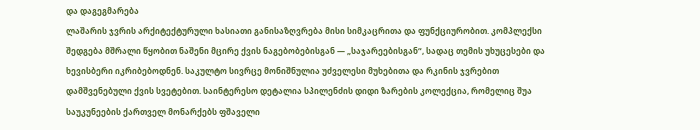და დაგეგმარება
ლაშარის ჯვრის არქიტექტურული ხასიათი განისაზღვრება მისი სიმკაცრითა და ფუნქციურობით. კომპლექსი შედგება მშრალი წყობით ნაშენი მცირე ქვის ნაგებობებისგან — „საჯარეებისგან“, სადაც თემის უხუცესები და ხევისბერი იკრიბებოდნენ. საკულტო სივრცე მონიშნულია უძველესი მუხებითა და რკინის ჯვრებით დამშვენებული ქვის სვეტებით. საინტერესო დეტალია სპილენძის დიდი ზარების კოლექცია, რომელიც შუა საუკუნეების ქართველ მონარქებს ფშაველი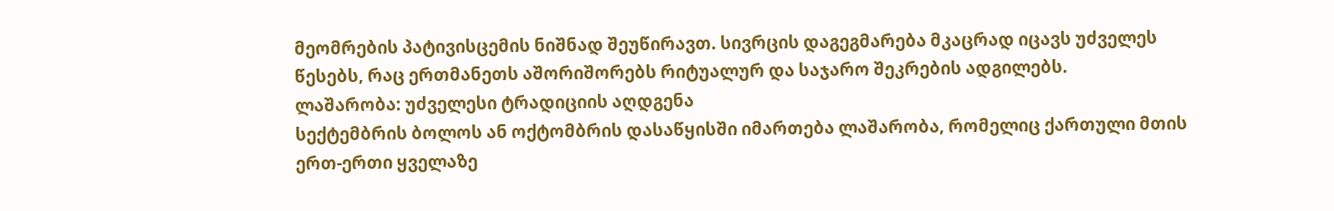მეომრების პატივისცემის ნიშნად შეუწირავთ. სივრცის დაგეგმარება მკაცრად იცავს უძველეს წესებს, რაც ერთმანეთს აშორიშორებს რიტუალურ და საჯარო შეკრების ადგილებს.
ლაშარობა: უძველესი ტრადიციის აღდგენა
სექტემბრის ბოლოს ან ოქტომბრის დასაწყისში იმართება ლაშარობა, რომელიც ქართული მთის ერთ-ერთი ყველაზე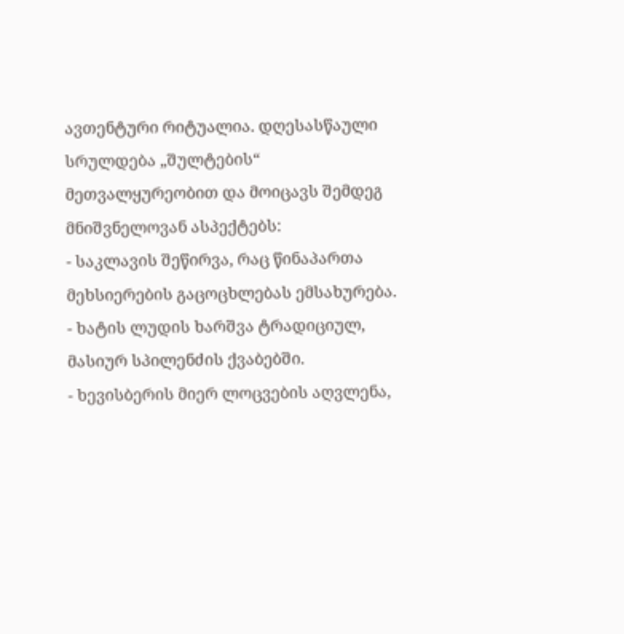ავთენტური რიტუალია. დღესასწაული სრულდება „შულტების“ მეთვალყურეობით და მოიცავს შემდეგ მნიშვნელოვან ასპექტებს:
- საკლავის შეწირვა, რაც წინაპართა მეხსიერების გაცოცხლებას ემსახურება.
- ხატის ლუდის ხარშვა ტრადიციულ, მასიურ სპილენძის ქვაბებში.
- ხევისბერის მიერ ლოცვების აღვლენა,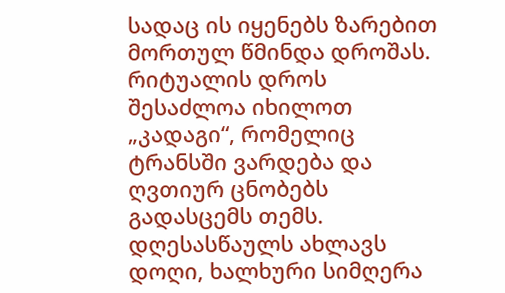სადაც ის იყენებს ზარებით მორთულ წმინდა დროშას.
რიტუალის დროს შესაძლოა იხილოთ „კადაგი“, რომელიც ტრანსში ვარდება და ღვთიურ ცნობებს გადასცემს თემს. დღესასწაულს ახლავს დოღი, ხალხური სიმღერა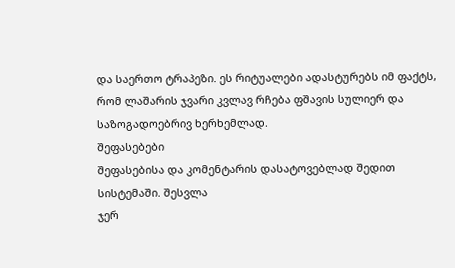და საერთო ტრაპეზი. ეს რიტუალები ადასტურებს იმ ფაქტს, რომ ლაშარის ჯვარი კვლავ რჩება ფშავის სულიერ და საზოგადოებრივ ხერხემლად.
შეფასებები
შეფასებისა და კომენტარის დასატოვებლად შედით სისტემაში. შესვლა
ჯერ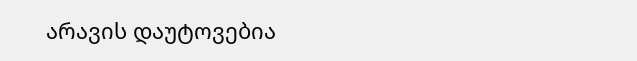არავის დაუტოვებია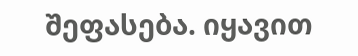შეფასება. იყავით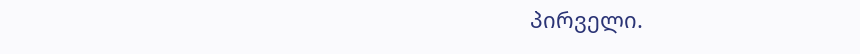პირველი.